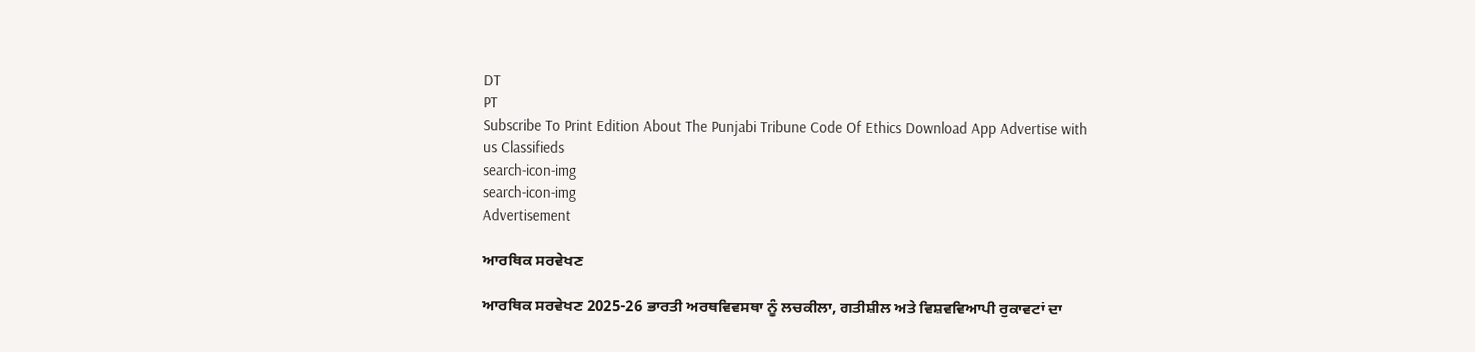DT
PT
Subscribe To Print Edition About The Punjabi Tribune Code Of Ethics Download App Advertise with us Classifieds
search-icon-img
search-icon-img
Advertisement

ਆਰਥਿਕ ਸਰਵੇਖਣ

ਆਰਥਿਕ ਸਰਵੇਖਣ 2025-26 ਭਾਰਤੀ ਅਰਥਵਿਵਸਥਾ ਨੂੰ ਲਚਕੀਲਾ, ਗਤੀਸ਼ੀਲ ਅਤੇ ਵਿਸ਼ਵਵਿਆਪੀ ਰੁਕਾਵਟਾਂ ਦਾ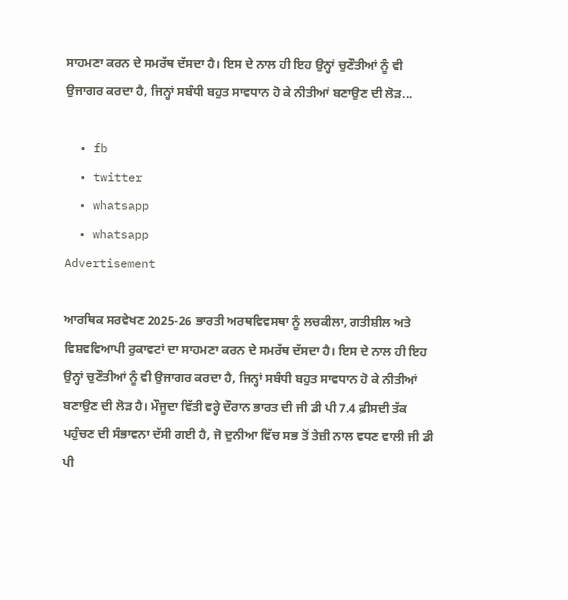ਸਾਹਮਣਾ ਕਰਨ ਦੇ ਸਮਰੱਥ ਦੱਸਦਾ ਹੈ। ਇਸ ਦੇ ਨਾਲ ਹੀ ਇਹ ਉਨ੍ਹਾਂ ਚੁਣੌਤੀਆਂ ਨੂੰ ਵੀ ਉਜਾਗਰ ਕਰਦਾ ਹੈ, ਜਿਨ੍ਹਾਂ ਸਬੰਧੀ ਬਹੁਤ ਸਾਵਧਾਨ ਹੋ ਕੇ ਨੀਤੀਆਂ ਬਣਾਉਣ ਦੀ ਲੋੜ...

  • fb
  • twitter
  • whatsapp
  • whatsapp
Advertisement

ਆਰਥਿਕ ਸਰਵੇਖਣ 2025-26 ਭਾਰਤੀ ਅਰਥਵਿਵਸਥਾ ਨੂੰ ਲਚਕੀਲਾ, ਗਤੀਸ਼ੀਲ ਅਤੇ ਵਿਸ਼ਵਵਿਆਪੀ ਰੁਕਾਵਟਾਂ ਦਾ ਸਾਹਮਣਾ ਕਰਨ ਦੇ ਸਮਰੱਥ ਦੱਸਦਾ ਹੈ। ਇਸ ਦੇ ਨਾਲ ਹੀ ਇਹ ਉਨ੍ਹਾਂ ਚੁਣੌਤੀਆਂ ਨੂੰ ਵੀ ਉਜਾਗਰ ਕਰਦਾ ਹੈ, ਜਿਨ੍ਹਾਂ ਸਬੰਧੀ ਬਹੁਤ ਸਾਵਧਾਨ ਹੋ ਕੇ ਨੀਤੀਆਂ ਬਣਾਉਣ ਦੀ ਲੋੜ ਹੈ। ਮੌਜੂਦਾ ਵਿੱਤੀ ਵਰ੍ਹੇ ਦੌਰਾਨ ਭਾਰਤ ਦੀ ਜੀ ਡੀ ਪੀ 7.4 ਫ਼ੀਸਦੀ ਤੱਕ ਪਹੁੰਚਣ ਦੀ ਸੰਭਾਵਨਾ ਦੱਸੀ ਗਈ ਹੈ, ਜੋ ਦੁਨੀਆ ਵਿੱਚ ਸਭ ਤੋਂ ਤੇਜ਼ੀ ਨਾਲ ਵਧਣ ਵਾਲੀ ਜੀ ਡੀ ਪੀ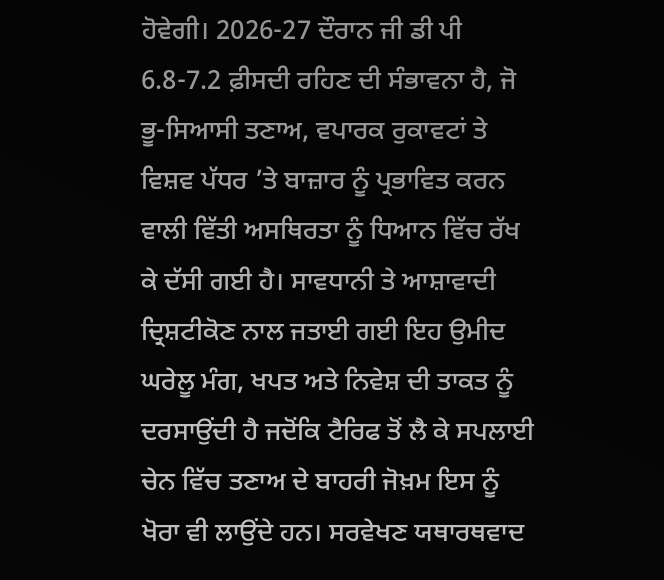ਹੋਵੇਗੀ। 2026-27 ਦੌਰਾਨ ਜੀ ਡੀ ਪੀ 6.8-7.2 ਫ਼ੀਸਦੀ ਰਹਿਣ ਦੀ ਸੰਭਾਵਨਾ ਹੈ, ਜੋ ਭੂ-ਸਿਆਸੀ ਤਣਾਅ, ਵਪਾਰਕ ਰੁਕਾਵਟਾਂ ਤੇ ਵਿਸ਼ਵ ਪੱਧਰ ’ਤੇ ਬਾਜ਼ਾਰ ਨੂੰ ਪ੍ਰਭਾਵਿਤ ਕਰਨ ਵਾਲੀ ਵਿੱਤੀ ਅਸਥਿਰਤਾ ਨੂੰ ਧਿਆਨ ਵਿੱਚ ਰੱਖ ਕੇ ਦੱਸੀ ਗਈ ਹੈ। ਸਾਵਧਾਨੀ ਤੇ ਆਸ਼ਾਵਾਦੀ ਦ੍ਰਿਸ਼ਟੀਕੋਣ ਨਾਲ ਜਤਾਈ ਗਈ ਇਹ ਉਮੀਦ ਘਰੇਲੂ ਮੰਗ, ਖਪਤ ਅਤੇ ਨਿਵੇਸ਼ ਦੀ ਤਾਕਤ ਨੂੰ ਦਰਸਾਉਂਦੀ ਹੈ ਜਦੋਂਕਿ ਟੈਰਿਫ ਤੋਂ ਲੈ ਕੇ ਸਪਲਾਈ ਚੇਨ ਵਿੱਚ ਤਣਾਅ ਦੇ ਬਾਹਰੀ ਜੋਖ਼ਮ ਇਸ ਨੂੰ ਖੋਰਾ ਵੀ ਲਾਉਂਦੇ ਹਨ। ਸਰਵੇਖਣ ਯਥਾਰਥਵਾਦ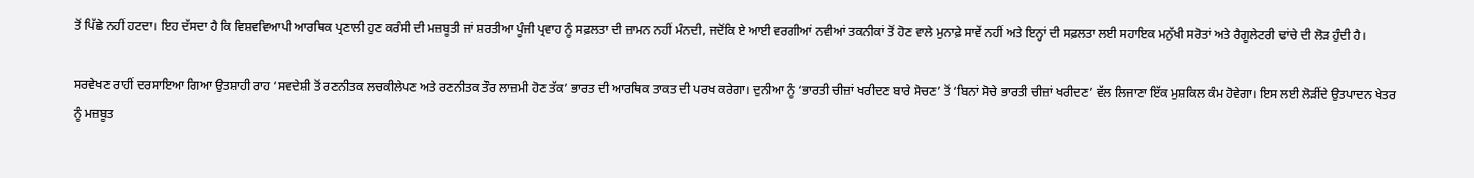ਤੋਂ ਪਿੱਛੇ ਨਹੀਂ ਹਟਦਾ। ਇਹ ਦੱਸਦਾ ਹੈ ਕਿ ਵਿਸ਼ਵਵਿਆਪੀ ਆਰਥਿਕ ਪ੍ਰਣਾਲੀ ਹੁਣ ਕਰੰਸੀ ਦੀ ਮਜ਼ਬੂਤੀ ਜਾਂ ਸ਼ਰਤੀਆ ਪੂੰਜੀ ਪ੍ਰਵਾਹ ਨੂੰ ਸਫ਼ਲਤਾ ਦੀ ਜ਼ਾਮਨ ਨਹੀਂ ਮੰਨਦੀ, ਜਦੋਂਕਿ ਏ ਆਈ ਵਰਗੀਆਂ ਨਵੀਆਂ ਤਕਨੀਕਾਂ ਤੋਂ ਹੋਣ ਵਾਲੇ ਮੁਨਾਫ਼ੇ ਸਾਵੇਂ ਨਹੀਂ ਅਤੇ ਇਨ੍ਹਾਂ ਦੀ ਸਫ਼ਲਤਾ ਲਈ ਸਹਾਇਕ ਮਨੁੱਖੀ ਸਰੋਤਾਂ ਅਤੇ ਰੈਗੂਲੇਟਰੀ ਢਾਂਚੇ ਦੀ ਲੋੜ ਹੁੰਦੀ ਹੈ।

ਸਰਵੇਖਣ ਰਾਹੀਂ ਦਰਸਾਇਆ ਗਿਆ ਉਤਸ਼ਾਹੀ ਰਾਹ ‘ਸਵਦੇਸ਼ੀ ਤੋਂ ਰਣਨੀਤਕ ਲਚਕੀਲੇਪਣ ਅਤੇ ਰਣਨੀਤਕ ਤੌਰ ਲਾਜ਼ਮੀ ਹੋਣ ਤੱਕ’ ਭਾਰਤ ਦੀ ਆਰਥਿਕ ਤਾਕਤ ਦੀ ਪਰਖ ਕਰੇਗਾ। ਦੁਨੀਆ ਨੂੰ ‘ਭਾਰਤੀ ਚੀਜ਼ਾਂ ਖਰੀਦਣ ਬਾਰੇ ਸੋਚਣ’ ਤੋਂ ‘ਬਿਨਾਂ ਸੋਚੇ ਭਾਰਤੀ ਚੀਜ਼ਾਂ ਖਰੀਦਣ’ ਵੱਲ ਲਿਜਾਣਾ ਇੱਕ ਮੁਸ਼ਕਿਲ ਕੰਮ ਹੋਵੇਗਾ। ਇਸ ਲਈ ਲੋੜੀਂਦੇ ਉਤਪਾਦਨ ਖੇਤਰ ਨੂੰ ਮਜ਼ਬੂਤ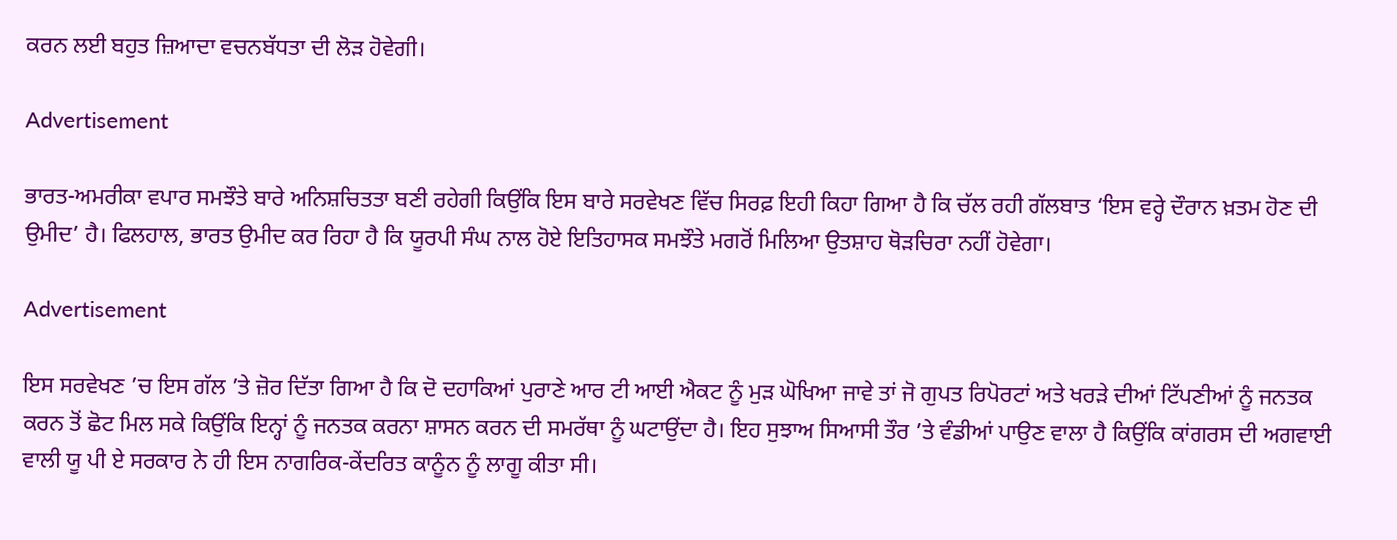ਕਰਨ ਲਈ ਬਹੁਤ ਜ਼ਿਆਦਾ ਵਚਨਬੱਧਤਾ ਦੀ ਲੋੜ ਹੋਵੇਗੀ।

Advertisement

ਭਾਰਤ-ਅਮਰੀਕਾ ਵਪਾਰ ਸਮਝੌਤੇ ਬਾਰੇ ਅਨਿਸ਼ਚਿਤਤਾ ਬਣੀ ਰਹੇਗੀ ਕਿਉਂਕਿ ਇਸ ਬਾਰੇ ਸਰਵੇਖਣ ਵਿੱਚ ਸਿਰਫ਼ ਇਹੀ ਕਿਹਾ ਗਿਆ ਹੈ ਕਿ ਚੱਲ ਰਹੀ ਗੱਲਬਾਤ ‘ਇਸ ਵਰ੍ਹੇ ਦੌਰਾਨ ਖ਼ਤਮ ਹੋਣ ਦੀ ਉਮੀਦ’ ਹੈ। ਫਿਲਹਾਲ, ਭਾਰਤ ਉਮੀਦ ਕਰ ਰਿਹਾ ਹੈ ਕਿ ਯੂਰਪੀ ਸੰਘ ਨਾਲ ਹੋਏ ਇਤਿਹਾਸਕ ਸਮਝੌਤੇ ਮਗਰੋਂ ਮਿਲਿਆ ਉਤਸ਼ਾਹ ਥੋੜਚਿਰਾ ਨਹੀਂ ਹੋਵੇਗਾ।

Advertisement

ਇਸ ਸਰਵੇਖਣ ’ਚ ਇਸ ਗੱਲ ’ਤੇ ਜ਼ੋਰ ਦਿੱਤਾ ਗਿਆ ਹੈ ਕਿ ਦੋ ਦਹਾਕਿਆਂ ਪੁਰਾਣੇ ਆਰ ਟੀ ਆਈ ਐਕਟ ਨੂੰ ਮੁੜ ਘੋਖਿਆ ਜਾਵੇ ਤਾਂ ਜੋ ਗੁਪਤ ਰਿਪੋਰਟਾਂ ਅਤੇ ਖਰੜੇ ਦੀਆਂ ਟਿੱਪਣੀਆਂ ਨੂੰ ਜਨਤਕ ਕਰਨ ਤੋਂ ਛੋਟ ਮਿਲ ਸਕੇ ਕਿਉਂਕਿ ਇਨ੍ਹਾਂ ਨੂੰ ਜਨਤਕ ਕਰਨਾ ਸ਼ਾਸਨ ਕਰਨ ਦੀ ਸਮਰੱਥਾ ਨੂੰ ਘਟਾਉਂਦਾ ਹੈ। ਇਹ ਸੁਝਾਅ ਸਿਆਸੀ ਤੌਰ ’ਤੇ ਵੰਡੀਆਂ ਪਾਉਣ ਵਾਲਾ ਹੈ ਕਿਉਂਕਿ ਕਾਂਗਰਸ ਦੀ ਅਗਵਾਈ ਵਾਲੀ ਯੂ ਪੀ ਏ ਸਰਕਾਰ ਨੇ ਹੀ ਇਸ ਨਾਗਰਿਕ-ਕੇਂਦਰਿਤ ਕਾਨੂੰਨ ਨੂੰ ਲਾਗੂ ਕੀਤਾ ਸੀ।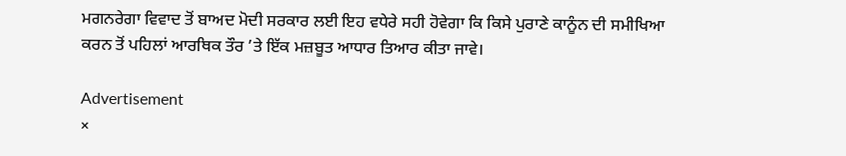ਮਗਨਰੇਗਾ ਵਿਵਾਦ ਤੋਂ ਬਾਅਦ ਮੋਦੀ ਸਰਕਾਰ ਲਈ ਇਹ ਵਧੇਰੇ ਸਹੀ ਹੋਵੇਗਾ ਕਿ ਕਿਸੇ ਪੁਰਾਣੇ ਕਾਨੂੰਨ ਦੀ ਸਮੀਖਿਆ ਕਰਨ ਤੋਂ ਪਹਿਲਾਂ ਆਰਥਿਕ ਤੌਰ ’ਤੇ ਇੱਕ ਮਜ਼ਬੂਤ ਆਧਾਰ ਤਿਆਰ ਕੀਤਾ ਜਾਵੇ।

Advertisement
×